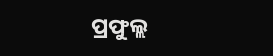ପ୍ରଫୁଲ୍ଲ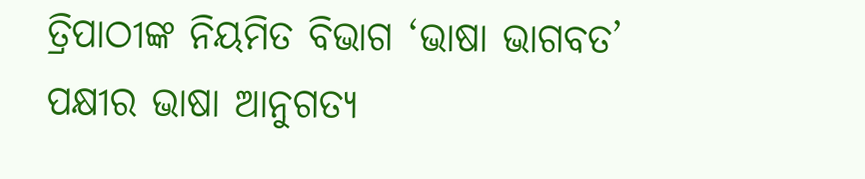ତ୍ରିପାଠୀଙ୍କ ନିୟମିତ ବିଭାଗ ‘ଭାଷା ଭାଗବତ’
ପକ୍ଷୀର ଭାଷା ଆନୁଗତ୍ୟ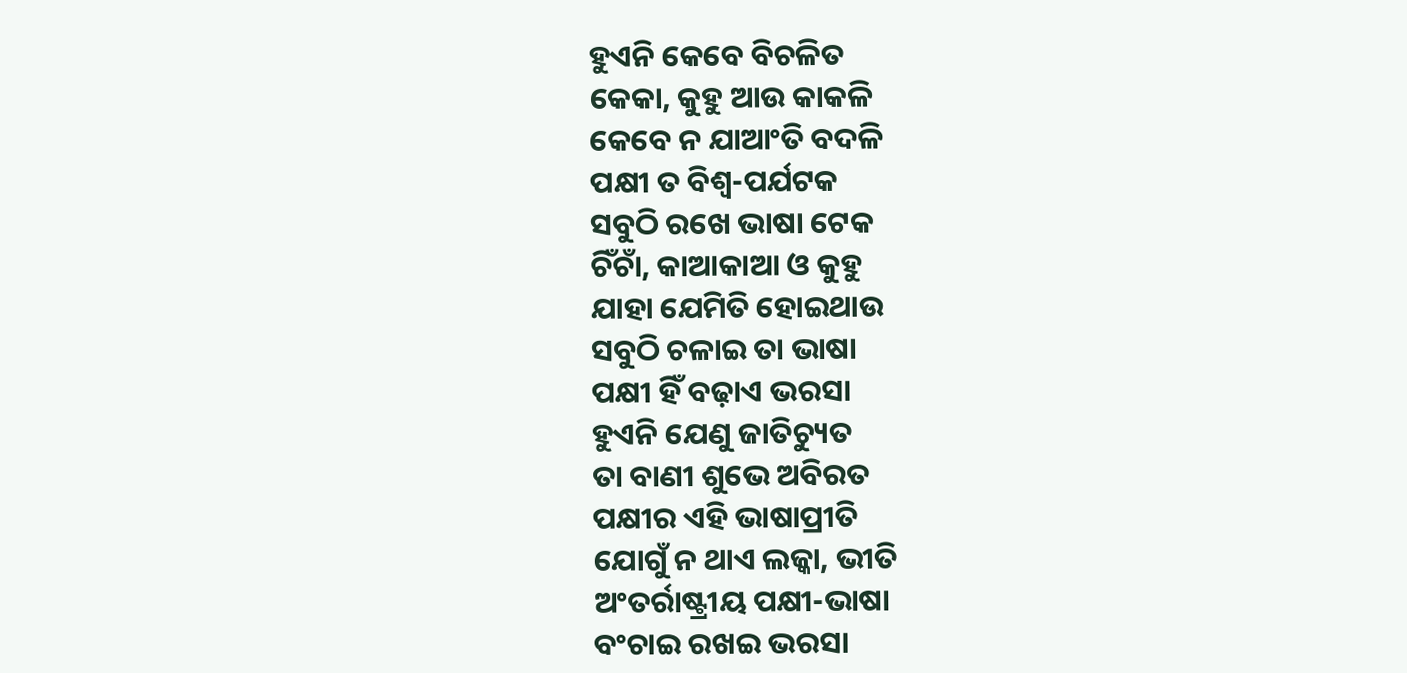ହୁଏନି କେବେ ବିଚଳିତ
କେକା, କୁହୁ ଆଉ କାକଳି
କେବେ ନ ଯାଆଂତି ବଦଳି
ପକ୍ଷୀ ତ ବିଶ୍ବ-ପର୍ଯଟକ
ସବୁଠି ରଖେ ଭାଷା ଟେକ
ଚିଁଚାଁ, କାଆକାଆ ଓ କୁହୁ
ଯାହା ଯେମିତି ହୋଇଥାଉ
ସବୁଠି ଚଳାଇ ତା ଭାଷା
ପକ୍ଷୀ ହିଁ ବଢ଼ାଏ ଭରସା
ହୁଏନି ଯେଣୁ ଜାତିଚ୍ୟୁତ
ତା ବାଣୀ ଶୁଭେ ଅବିରତ
ପକ୍ଷୀର ଏହି ଭାଷାପ୍ରୀତି
ଯୋଗୁଁ ନ ଥାଏ ଲଜ୍କା, ଭୀତି
ଅଂତର୍ରାଷ୍ଟ୍ରୀୟ ପକ୍ଷୀ-ଭାଷା
ବଂଚାଇ ରଖଇ ଭରସା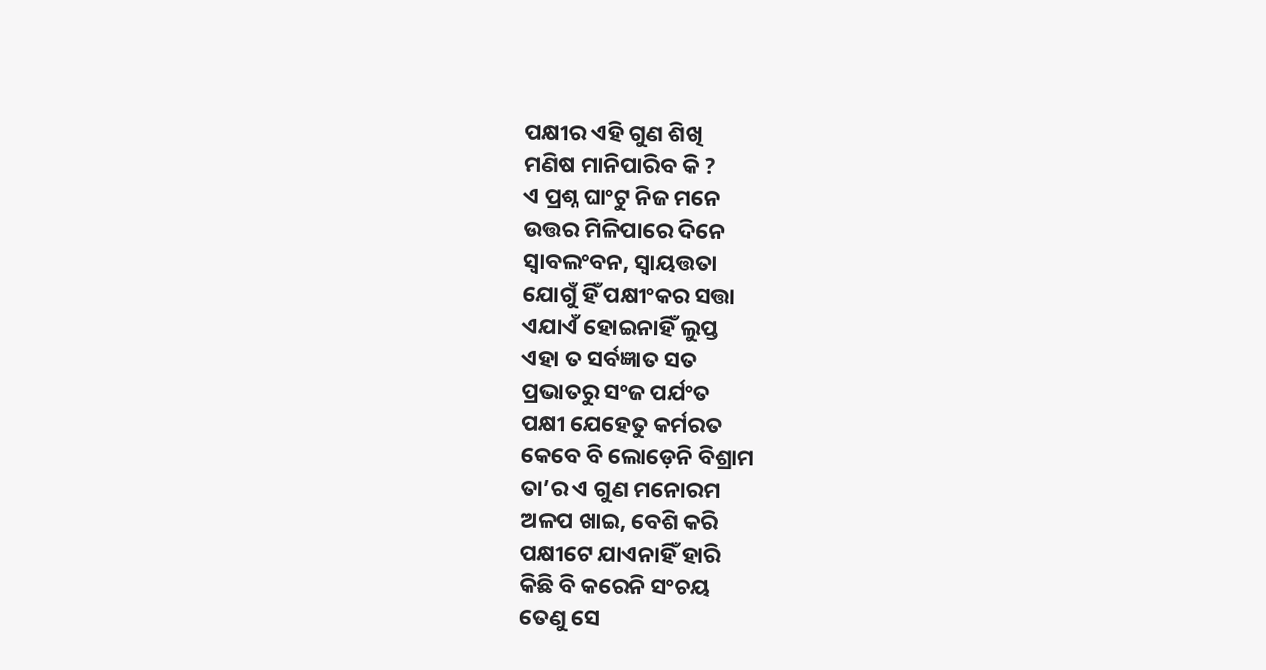ପକ୍ଷୀର ଏହି ଗୁଣ ଶିଖି
ମଣିଷ ମାନିପାରିବ କି ?
ଏ ପ୍ରଶ୍ନ ଘାଂଟୁ ନିଜ ମନେ
ଉତ୍ତର ମିଳିପାରେ ଦିନେ
ସ୍ବାବଲଂବନ, ସ୍ବାୟତ୍ତତା
ଯୋଗୁଁ ହିଁ ପକ୍ଷୀଂକର ସତ୍ତା
ଏଯାଏଁ ହୋଇନାହିଁ ଲୁପ୍ତ
ଏହା ତ ସର୍ବଜ୍ଞାତ ସତ
ପ୍ରଭାତରୁ ସଂଜ ପର୍ଯଂତ
ପକ୍ଷୀ ଯେହେତୁ କର୍ମରତ
କେବେ ବି ଲୋଡ଼େନି ବିଶ୍ରାମ
ତା’ର ଏ ଗୁଣ ମନୋରମ
ଅଳପ ଖାଇ, ବେଶି କରି
ପକ୍ଷୀଟେ ଯାଏନାହିଁ ହାରି
କିଛି ବି କରେନି ସଂଚୟ
ତେଣୁ ସେ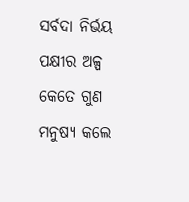ସର୍ବଦା ନିର୍ଭୟ
ପକ୍ଷୀର ଅଳ୍ପ କେତେ ଗୁଣ
ମନୁଷ୍ଯ କଲେ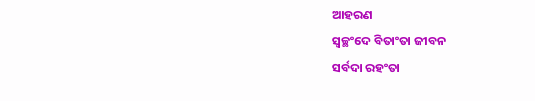ଆହରଣ
ସ୍ବଚ୍ଛଂଦେ ବିତାଂତା ଜୀବନ
ସର୍ବଦା ରହଂତା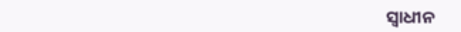ସ୍ବାଧୀନ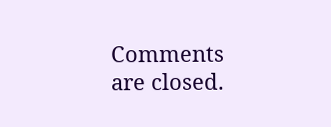Comments are closed.